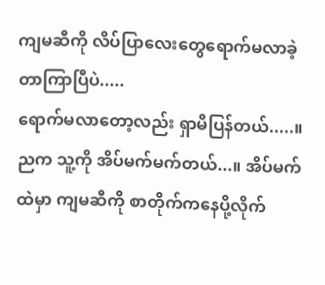ကျမဆီကို လိပ်ပြာလေးတွေရောက်မလာခဲ့တာကြာပြီပဲ.....
ရောက်မလာတော့လည်း ရှာမိပြန်တယ်.....။ ညက သူ့ကို အိပ်မက်မက်တယ်...။ အိပ်မက်ထဲမှာ ကျမဆီကို စာတိုက်ကနေပို့လိုက်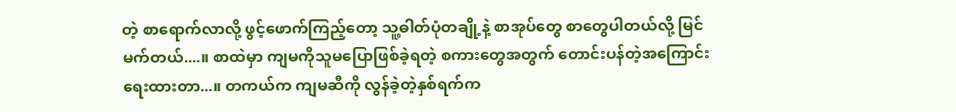တဲ့ စာရောက်လာလို့ ဖွင့်ဖောက်ကြည့်တော့ သူ့ဓါတ်ပုံတချို့နဲ့ စာအုပ်တွေ စာတွေပါတယ်လို့ မြင်မက်တယ်....။ စာထဲမှာ ကျမကိုသူမပြောဖြစ်ခဲ့ရတဲ့ စကားတွေအတွက် တောင်းပန်တဲ့အကြောင်းရေးထားတာ...။ တကယ်က ကျမဆီကို လွန်ခဲ့တဲ့နှစ်ရက်က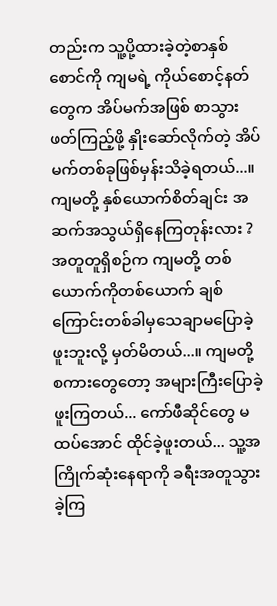တည်းက သူ့ပို့ထားခဲ့တဲ့စာနှစ်စောင်ကို ကျမရဲ့ ကိုယ်စောင့်နတ်တွေက အိပ်မက်အဖြစ် စာသွားဖတ်ကြည့်ဖို့ နှိုးဆော်လိုက်တဲ့ အိပ်မက်တစ်ခုဖြစ်မှန်းသိခဲ့ရတယ်...။ ကျမတို့ နှစ်ယောက်စိတ်ချင်း အဆက်အသွယ်ရှိနေကြတုန်းလား ?
အတူတူရှိစဉ်က ကျမတို့ တစ်ယောက်ကိုတစ်ယောက် ချစ်ကြောင်းတစ်ခါမှသေချာမပြောခဲ့ဖူးဘူးလို့ မှတ်မိတယ်...။ ကျမတို့ စကားတွေတော့ အများကြီးပြောခဲ့ဖူးကြတယ်... ကော်ဖီဆိုင်တွေ မထပ်အောင် ထိုင်ခဲ့ဖူးတယ်... သူ့အကြိုက်ဆုံးနေရာကို ခရီးအတူသွားခဲ့ကြ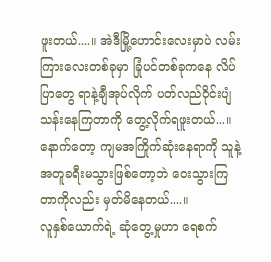ဖူးတယ်....။ အဲဒီမြို့ဟောင်းလေးမှာပဲ လမ်းကြားလေးတစ်ခုမှာ ခြုံပင်တစ်ခုကနေ လိပ်ပြာတွေ ရာနဲ့ချီအုပ်လိုက် ပတ်လည်ဝိုင်းပျံသန်းနေကြတာကို တွေ့လိုက်ရဖူးတယ်...။ နောက်တော့ ကျမအကြိုက်ဆုံးနေရာကို သူနဲ့အတူခရီးမသွားဖြစ်တော့ဘဲ ဝေးသွားကြတာကိုလည်း မှတ်မိနေတယ်....။
လူနှစ်ယောက်ရဲ့ ဆုံတွေ့မှုဟာ ရေစက်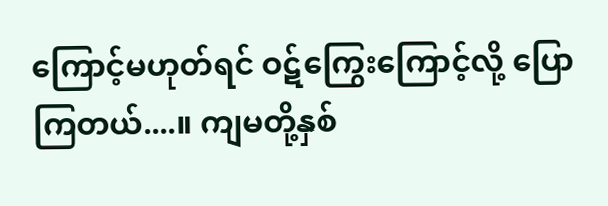ကြောင့်မဟုတ်ရင် ဝဋ်ကြွေးကြောင့်လို့ ပြောကြတယ်....။ ကျမတို့နှစ်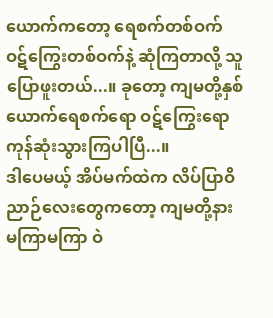ယောက်ကတော့ ရေစက်တစ်ဝက် ဝဋ်ကြွေးတစ်ဝက်နဲ့ ဆုံကြတာလို့ သူပြောဖူးတယ်...။ ခုတော့ ကျမတို့နှစ်ယောက်ရေစက်ရော ဝဋ်ကြွေးရော ကုန်ဆုံးသွားကြပါပြီ...။
ဒါပေမယ့် အိပ်မက်ထဲက လိပ်ပြာဝိညာဉ်လေးတွေကတော့ ကျမတို့နား မကြာမကြာ ဝဲ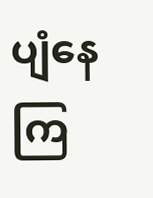ပျံနေကြ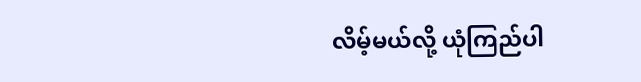လိမ့်မယ်လို့ ယုံကြည်ပါ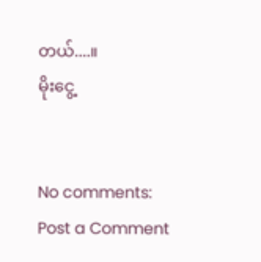တယ်....။
မိုးငွေ့


No comments:
Post a Comment